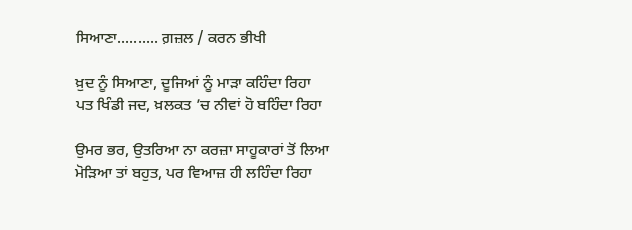ਸਿਆਣਾ.......... ਗ਼ਜ਼ਲ / ਕਰਨ ਭੀਖੀ

ਖ਼ੁਦ ਨੂੰ ਸਿਆਣਾ, ਦੂਜਿਆਂ ਨੂੰ ਮਾੜਾ ਕਹਿੰਦਾ ਰਿਹਾ
ਪਤ ਖਿੰਡੀ ਜਦ, ਖ਼ਲਕਤ ’ਚ ਨੀਵਾਂ ਹੋ ਬਹਿੰਦਾ ਰਿਹਾ

ਉਮਰ ਭਰ, ਉਤਰਿਆ ਨਾ ਕਰਜ਼ਾ ਸਾਹੂਕਾਰਾਂ ਤੋਂ ਲਿਆ
ਮੋੜਿਆ ਤਾਂ ਬਹੁਤ, ਪਰ ਵਿਆਜ਼ ਹੀ ਲਹਿੰਦਾ ਰਿਹਾ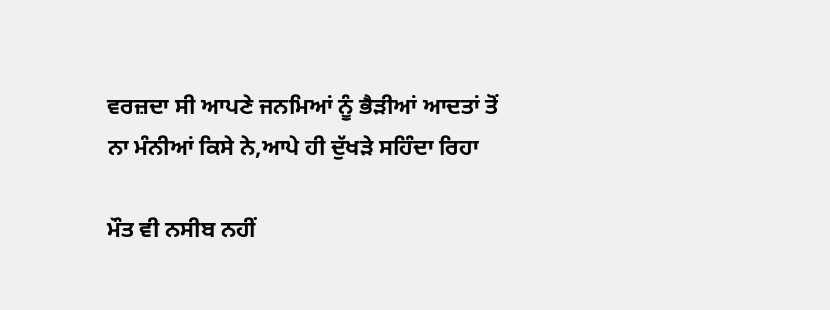ਵਰਜ਼ਦਾ ਸੀ ਆਪਣੇ ਜਨਮਿਆਂ ਨੂੰ ਭੈੜੀਆਂ ਆਦਤਾਂ ਤੋਂ
ਨਾ ਮੰਨੀਆਂ ਕਿਸੇ ਨੇ,ਆਪੇ ਹੀ ਦੁੱਖੜੇ ਸਹਿੰਦਾ ਰਿਹਾ

ਮੌਤ ਵੀ ਨਸੀਬ ਨਹੀਂ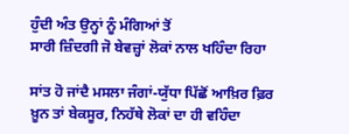ਹੁੰਦੀ ਅੰਤ ਉਨ੍ਹਾਂ ਨੂੰ ਮੰਗਿਆਂ ਤੋਂ
ਸਾਰੀ ਜ਼ਿੰਦਗੀ ਜੋ ਬੇਵਜ਼੍ਹਾਂ ਲੋਕਾਂ ਨਾਲ ਖਹਿੰਦਾ ਰਿਹਾ

ਸਾਂਤ ਹੋ ਜਾਂਦੈ ਮਸਲਾ ਜੰਗਾਂ-ਯੁੱਧਾ ਪਿੱਛੋਂ ਆਖ਼ਿਰ ਫ਼ਿਰ
ਖ਼ੂਨ ਤਾਂ ਬੇਕਸੂਰ, ਨਿਹੱਥੇ ਲੋਕਾਂ ਦਾ ਹੀ ਵਹਿੰਦਾ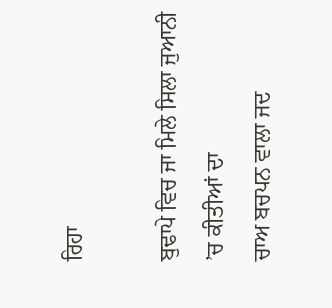ਰਿਹਾ

ਬੁਢਾਪੇ ਵਿਚ ਜਾ ਮਿਲੇ ਸਿਲਾ ਜੁਆਨੀ ’ਚ ਕੀਤੀਆਂ ਦਾ
ਚਾਅ ਬਚਪਨ ਵਾਲਾ ਜਦ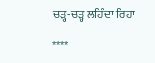ਚੜ੍ਹ-ਚੜ੍ਹ ਲਹਿੰਦਾ ਰਿਹਾ

****